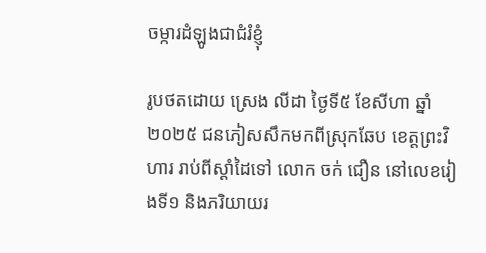ចម្ការដំឡូងជាជំរំខ្ញុំ

រូបថតដោយ ស្រេង លីដា ថ្ងៃទី៥ ខែសីហា ឆ្នាំ២០២៥ ជនភៀសសឹកមកពីស្រុកឆែប ខេត្តព្រះវិហារ រាប់ពីស្ដាំដៃទៅ លោក ចក់ ជឿន នៅលេខរៀងទី១ និងភរិយាយរ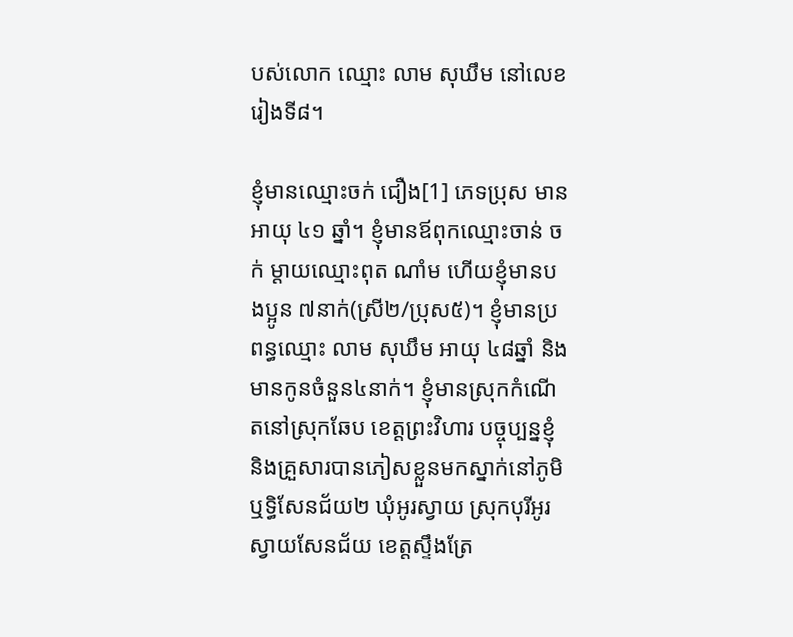បស់លោក ឈ្មោះ លាម សុឃឹម នៅលេខរៀងទី៨។

ខ្ញុំមានឈ្មោះចក់ ជឿង[1] ភេទប្រុស មានអាយុ ៤១ ឆ្នាំ។ ខ្ញុំមានឪពុកឈ្មោះចាន់ ចក់ ម្ដាយឈ្មោះពុត ណាំម ហើយខ្ញុំមានបងប្អូន ៧នាក់(ស្រី២/ប្រុស៥)។ ខ្ញុំមានប្រពន្ធឈ្មោះ លាម សុឃឹម អាយុ ៤៨ឆ្នាំ និងមានកូនចំនួន៤នាក់។ ខ្ញុំមានស្រុកកំណើតនៅស្រុកឆែប ខេត្តព្រះវិហារ បច្ចុប្បន្នខ្ញុំ និងគ្រួសារបានភៀសខ្លួនមកស្នាក់នៅភូមិឬទ្ធិសែនជ័យ២ ឃុំអូរស្វាយ ស្រុកបុរីអូរស្វាយសែនជ័យ ខេត្តស្ទឹងត្រែ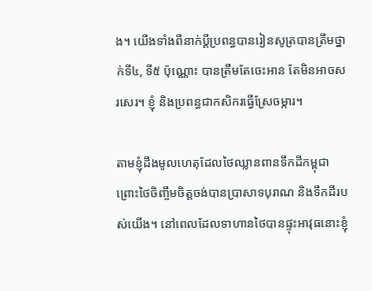ង។ យើងទាំងពីនាក់ប្ដីប្រពន្ធបានរៀនសូត្របានត្រឹមថ្នាក់ទី៤, ទី៥ ប៉ុណ្ណោះ បានត្រឹមតែចេះអាន តែមិនអាចសរសេរ។ ខ្ញុំ និងប្រពន្ធជាកសិករធ្វើស្រែចម្ការ។

តាមខ្ញុំដឹងមូលហេតុដែលថៃឈ្លានពានទឹកដីកម្ពុជា ព្រោះថៃចិញ្ចឹមចិត្តចង់បានប្រាសាទបុរាណ និងទឹកដីរបស់យើង។ នៅពេលដែលទាហានថៃបានផ្ទុះអាវុធនោះខ្ញុំ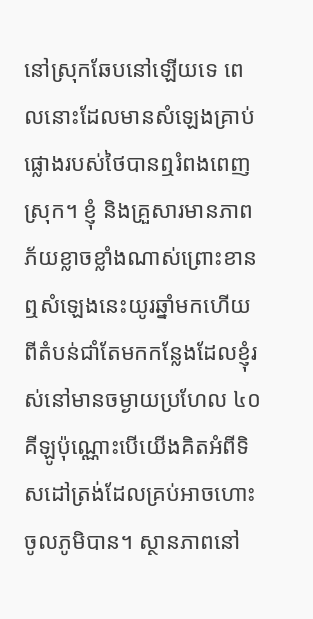នៅស្រុកឆែបនៅឡើយទេ ពេលនោះដែលមានសំឡេងគ្រាប់ផ្លោងរបស់ថៃបានឮរំពងពេញស្រុក។ ខ្ញុំ និងគ្រួសារមានភាពភ័យខ្លាចខ្លាំងណាស់ព្រោះខានឮសំឡេងនេះយូរឆ្នាំមកហើយ ពីតំបន់ជាំតែមកកន្លែងដែលខ្ញុំរស់នៅមានចម្ងាយប្រហែល ៤០ គីឡូប៉ុណ្ណោះបើយើងគិតអំពីទិសដៅត្រង់ដែលគ្រប់អាចហោះចូលភូមិបាន។ ស្ថានភាពនៅ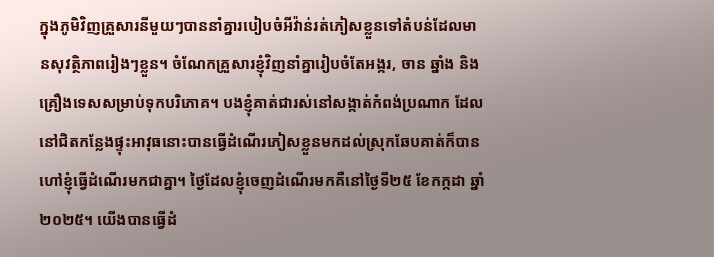ក្នុងភូមិវិញគ្រួសារនីមួយៗបាននាំគ្នារបៀបចំអីវ៉ាន់រត់ភៀសខ្លួនទៅតំបន់ដែលមានសុវត្ថិភាពរៀងៗខ្លួន។ ចំណែកគ្រួសារខ្ញុំវិញនាំគ្នារៀបចំតែអង្ករ, ចាន ឆ្នាំង និងគ្រឿងទេសសម្រាប់ទុកបរិភោគ។ បងខ្ញុំគាត់ជារស់នៅសង្កាត់កំពង់ប្រណាក ដែលនៅជិតកន្លែងផ្ទុះអាវុធនោះបានធ្វើដំណើរភៀសខ្លួនមកដល់ស្រុកឆែបគាត់ក៏បានហៅខ្ញុំធ្វើដំណើរមកជាគ្នា។ ថ្ងៃដែលខ្ញុំចេញដំណើរមកគឺនៅថ្ងៃទី២៥ ខែកក្កដា ឆ្នាំ២០២៥។ យើងបានធ្វើដំ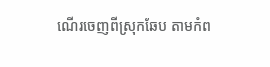ណើរចេញពីស្រុកឆែប តាមកំព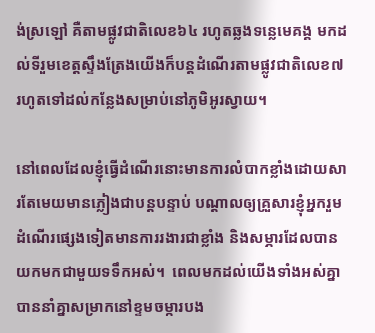ង់ស្រឡៅ គឺតាមផ្លូវជាតិលេខ៦៤ រហូតឆ្លងទន្លេមេគង្គ មកដល់ទីរួមខេត្តស្ទឹងត្រែងយើងក៏បន្តដំណើរតាមផ្លូវជាតិលេខ៧ រហូតទៅដល់កន្លែងសម្រាប់នៅភូមិអូរស្វាយ។

នៅពេលដែលខ្ញុំធ្វើដំណើរនោះមានការលំបាកខ្លាំងដោយសារតែមេយមានភ្លៀងជាបន្តបន្ទាប់ បណ្ដាលឲ្យគ្រួសារខ្ញុំអ្នករួមដំណើរផ្សេងទៀតមានការរងារជាខ្លាំង និងសម្ភារដែលបានយកមកជាមួយទទឹកអស់។  ពេលមកដល់យើងទាំងអស់គ្នា បាននាំគ្នាសម្រាកនៅខ្ទមចម្ការបង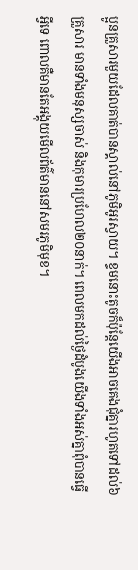ប្អូនគ្រួសារមួយដែលគាត់បានស្គាល់នៅភូមិអូរស្វាយ។ ខ្ទមនោះតូចក៏ប៉ុន្តែយើងអាចគេងជុំគ្នារហូតទៅដល់៦គ្រួសារ មានទាំងមនុស្សចាស់ និងកុមារប្រហែល២០នាក់។ ពេលមកដល់ថ្ងៃដំបូងយើងទាំងអស់គ្នាពុំបានធ្វើអ្វីទេ ពោលគឺមានតែអង្គុយមើលព័ត៌មាននៅសមរភូមិមុខ។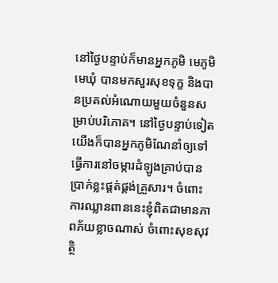នៅថ្ងៃបន្ទាប់ក៏មានអ្នកភូមិ មេភូមិ មេឃុំ បានមកសួរសុខទុក្ខ និងបានប្រគល់អំណោយមួយចំនួនសម្រាប់បរិភោគ។ នៅថ្ងៃបន្ទាប់ទៀតយើងក៏បានអ្នកភូមិណែនាំឲ្យទៅធ្វើការនៅចម្ការដំឡូងគ្រាប់បានប្រាក់ខ្លះផ្គត់ផ្គង់គ្រួសារ។ ចំពោះការឈ្លានពាននេះខ្ញុំពិតជាមានភាពភ័យខ្លាចណាស់ ចំពោះសុខសុវត្ថិ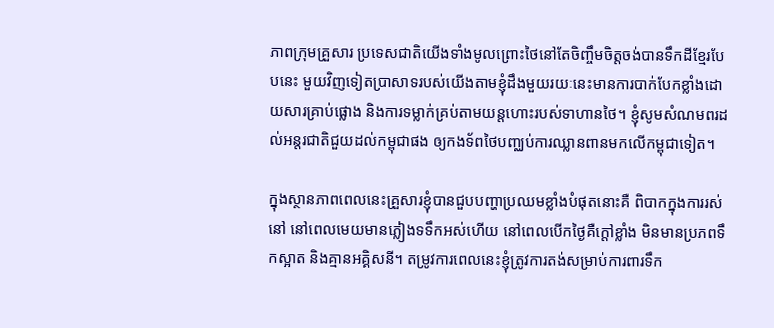ភាពក្រុមគ្រួសារ ប្រទេសជាតិយើងទាំងមូលព្រោះថៃនៅតែចិញ្ចឹមចិត្តចង់បានទឹកដីខ្មែរបែបនេះ មួយវិញទៀតប្រាសាទរបស់យើងតាមខ្ញុំដឹងមួយរយៈនេះមានការបាក់បែកខ្លាំងដោយសារគ្រាប់ផ្លោង និងការទម្លាក់គ្រប់តាមយន្តហោះរបស់ទាហានថៃ។ ខ្ញុំសូមសំណមពរដល់អន្តរជាតិជួយដល់កម្ពុជាផង ឲ្យកងទ័ពថៃបញ្ឈប់ការឈ្លានពានមកលើកម្ពុជាទៀត។

ក្នុងស្ថានភាពពេលនេះគ្រួសារខ្ញុំបានជួបបញ្ហាប្រឈមខ្លាំងបំផុតនោះគឺ ពិបាកក្នុងការរស់នៅ នៅពេលមេយមានភ្លៀងទទឹកអស់ហើយ នៅពេលបើកថ្ងៃគឺក្ដៅខ្លាំង មិនមានប្រភពទឹកស្អាត និងគ្មានអគ្គិសនី។ តម្រូវការពេលនេះខ្ញុំត្រូវការតង់សម្រាប់ការពារទឹក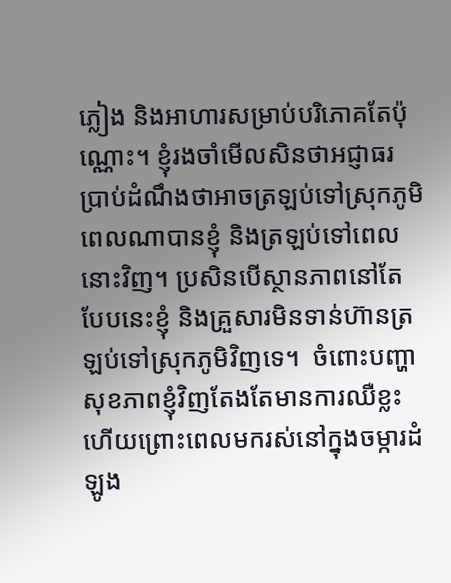ភ្លៀង និងអាហារសម្រាប់បរិភោគតែប៉ុណ្ណោះ។ ខ្ញុំរងចាំមើលសិនថាអជ្ញាធរ ប្រាប់ដំណឹងថាអាចត្រឡប់ទៅស្រុកភូមិពេលណាបានខ្ញុំ និងត្រឡប់ទៅពេលនោះវិញ។ ប្រសិនបើស្ថានភាពនៅតែបែបនេះខ្ញុំ និងគ្រួសារមិនទាន់ហ៊ានត្រឡប់ទៅស្រុកភូមិវិញទេ។  ចំពោះបញ្ហាសុខភាពខ្ញុំវិញតែងតែមានការឈឺខ្លះហើយព្រោះពេលមករស់នៅក្នុងចម្ការដំឡូង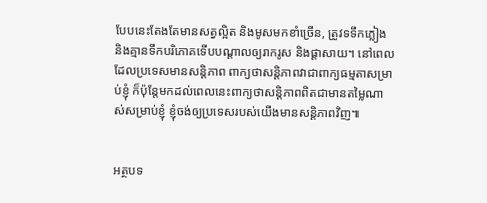បែបនេះតែងតែមានសត្វល្អិត និងមូសមកខាំច្រើន, ត្រូវទទឹកភ្លៀង និងគ្មានទឹកបរិភោគទើបបណ្ដាលឲ្យរាករូស និងផ្ដាសាយ។ នៅពេលដែលប្រទេសមានសន្តិភាព ពាក្យថាសន្តិភាពវាជាពាក្យធម្មតាសម្រាប់ខ្ញុំ ក៏ប៉ុន្តែមកដល់ពេលនេះពាក្យថាសន្តិភាពពិតជាមានតម្លៃណាស់សម្រាប់ខ្ញុំ ខ្ញុំចង់ឲ្យប្រទេសរបស់យើងមានសន្តិភាពវិញ៕


អត្ថបទ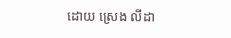ដោយ ស្រេង លីដា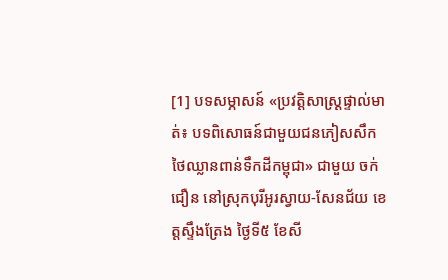[1] បទសម្ភាសន៍ «ប្រវត្តិសាស្រ្តផ្ទាល់មាត់៖ បទពិសោធន៍ជាមួយជនភៀសសឹក ថៃឈ្លានពាន់ទឹកដីកម្ពុជា» ជាមួយ ចក់ ជឿន នៅស្រុកបុរីអូរស្វាយ-សែនជ័យ ខេត្តស្ទឹងត្រែង ថ្ងៃទី៥ ខែសី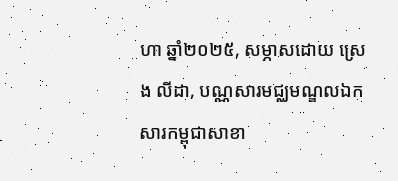ហា ឆ្នាំ២០២៥, សម្ភាសដោយ ស្រេង លីដា, បណ្ណសារមជ្ឈមណ្ឌលឯកសារកម្ពុជាសាខា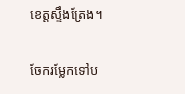ខេត្តស្ទឹងត្រែង។

ចែករម្លែកទៅប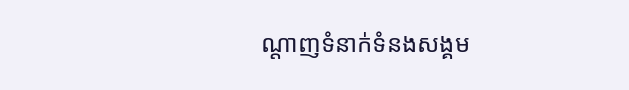ណ្តាញទំនាក់ទំនងសង្គម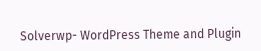Solverwp- WordPress Theme and Plugin